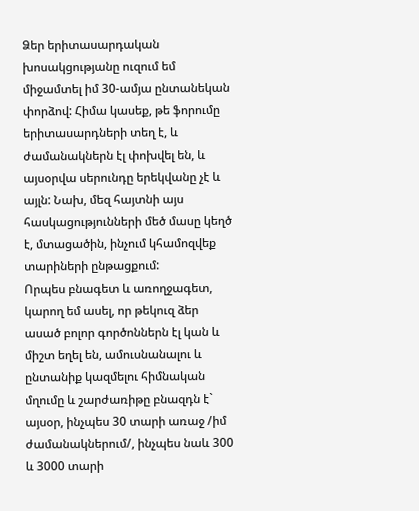Ձեր երիտասարդական խոսակցությանը ուզում եմ միջամտել իմ 30-ամյա ընտանեկան փորձով: Հիմա կասեք, թե ֆորումը երիտասարդների տեղ է, և ժամանակներն էլ փոխվել են, և այսօրվա սերունդը երեկվանը չէ և այլն: Նախ, մեզ հայտնի այս հասկացությունների մեծ մասը կեղծ է, մտացածին, ինչում կհամոզվեք տարիների ընթացքում:
Որպես բնագետ և առողջագետ, կարող եմ ասել, որ թեկուզ ձեր ասած բոլոր գործոններն էլ կան և միշտ եղել են, ամուսնանալու և ընտանիք կազմելու հիմնական մղումը և շարժառիթը բնազդն է` այսօր, ինչպես 30 տարի առաջ /իմ ժամանակներում/, ինչպես նաև 300 և 3000 տարի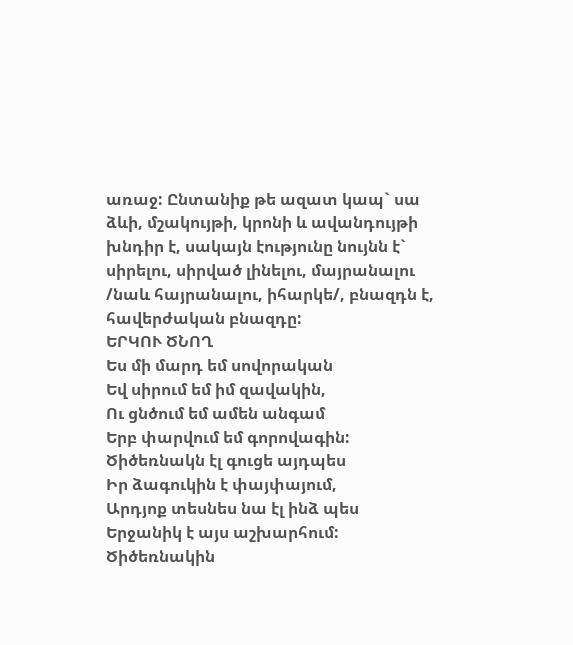առաջ: Ընտանիք թե ազատ կապ` սա ձևի, մշակույթի, կրոնի և ավանդույթի խնդիր է, սակայն էությունը նույնն է` սիրելու, սիրված լինելու, մայրանալու /նաև հայրանալու, իհարկե/, բնազդն է, հավերժական բնազդը:
ԵՐԿՈՒ ԾՆՈՂ
Ես մի մարդ եմ սովորական
Եվ սիրում եմ իմ զավակին,
Ու ցնծում եմ ամեն անգամ
Երբ փարվում եմ գորովագին:
Ծիծեռնակն էլ գուցե այդպես
Իր ձագուկին է փայփայում,
Արդյոք տեսնես նա էլ ինձ պես
Երջանիկ է այս աշխարհում:
Ծիծեռնակին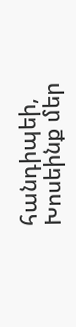հանդիպեի,
Խոսեինք մեր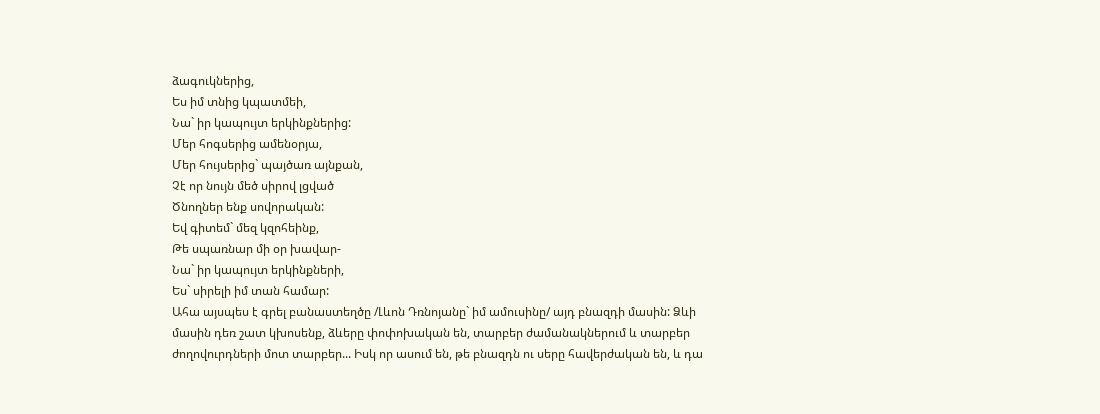ձագուկներից,
Ես իմ տնից կպատմեի,
Նա` իր կապույտ երկինքներից:
Մեր հոգսերից ամենօրյա,
Մեր հույսերից` պայծառ այնքան,
Չէ որ նույն մեծ սիրով լցված
Ծնողներ ենք սովորական:
Եվ գիտեմ` մեզ կզոհեինք,
Թե սպառնար մի օր խավար-
Նա` իր կապույտ երկինքների,
Ես` սիրելի իմ տան համար:
Ահա այսպես է գրել բանաստեղծը /Լևոն Դռնոյանը` իմ ամուսինը/ այդ բնազդի մասին: Ձևի մասին դեռ շատ կխոսենք, ձևերը փոփոխական են, տարբեր ժամանակներում և տարբեր ժողովուրդների մոտ տարբեր... Իսկ որ ասում են, թե բնազդն ու սերը հավերժական են, և դա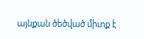այնքան ծեծված միտք է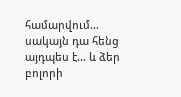համարվում... սակայն դա հենց այդպես է... և ձեր բոլորի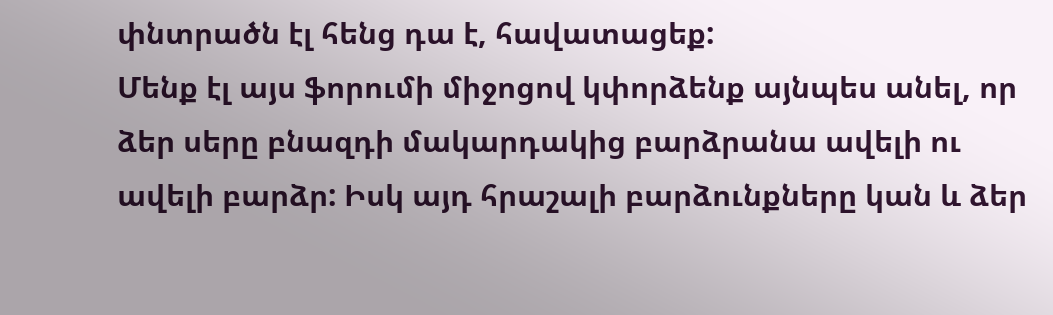փնտրածն էլ հենց դա է, հավատացեք:
Մենք էլ այս ֆորումի միջոցով կփորձենք այնպես անել, որ ձեր սերը բնազդի մակարդակից բարձրանա ավելի ու ավելի բարձր: Իսկ այդ հրաշալի բարձունքները կան և ձեր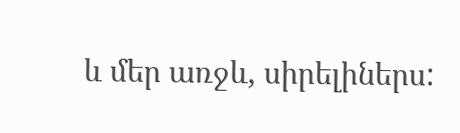և մեր առջև, սիրելիներս: